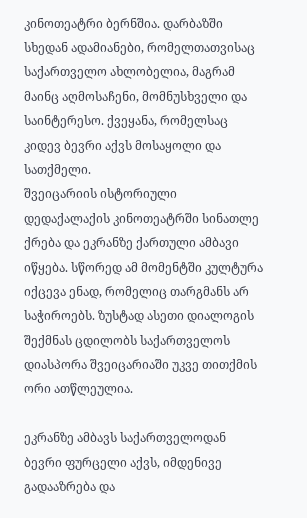კინოთეატრი ბერნშია. დარბაზში სხედან ადამიანები, რომელთათვისაც საქართველო ახლობელია, მაგრამ მაინც აღმოსაჩენი, მომნუსხველი და საინტერესო. ქვეყანა, რომელსაც კიდევ ბევრი აქვს მოსაყოლი და სათქმელი.
შვეიცარიის ისტორიული დედაქალაქის კინოთეატრში სინათლე ქრება და ეკრანზე ქართული ამბავი იწყება. სწორედ ამ მომენტში კულტურა იქცევა ენად, რომელიც თარგმანს არ საჭიროებს. ზუსტად ასეთი დიალოგის შექმნას ცდილობს საქართველოს დიასპორა შვეიცარიაში უკვე თითქმის ორი ათწლეულია.

ეკრანზე ამბავს საქართველოდან ბევრი ფურცელი აქვს, იმდენივე გადააზრება და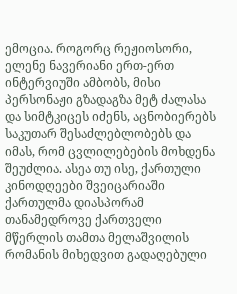ემოცია. როგორც რეჟიოსორი, ელენე ნავერიანი ერთ-ერთ ინტერვიუში ამბობს, მისი პერსონაჟი გზადაგზა მეტ ძალასა და სიმტკიცეს იძენს, აცნობიერებს საკუთარ შესაძლებლობებს და იმას, რომ ცვლილებების მოხდენა შეუძლია. ასეა თუ ისე, ქართული კინოდღეები შვეიცარიაში ქართულმა დიასპორამ თანამედროვე ქართველი მწერლის თამთა მელაშვილის რომანის მიხედვით გადაღებული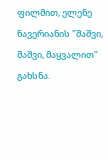ფილმით, ელენე ნავერიანის "შაშვი, შაშვი, მაყვალით" გახსნა.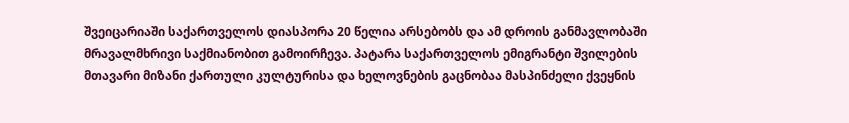შვეიცარიაში საქართველოს დიასპორა 20 წელია არსებობს და ამ დროის განმავლობაში მრავალმხრივი საქმიანობით გამოირჩევა. პატარა საქართველოს ემიგრანტი შვილების მთავარი მიზანი ქართული კულტურისა და ხელოვნების გაცნობაა მასპინძელი ქვეყნის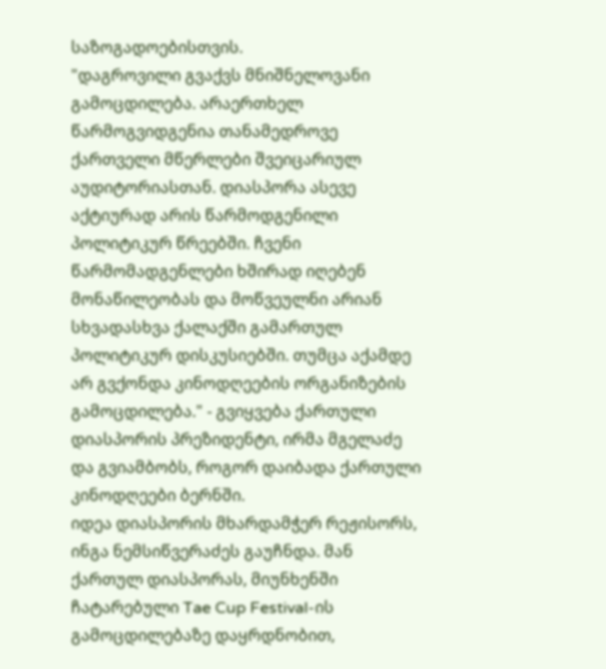საზოგადოებისთვის.
"დაგროვილი გვაქვს მნიშნელოვანი გამოცდილება. არაერთხელ წარმოგვიდგენია თანამედროვე ქართველი მწერლები შვეიცარიულ აუდიტორიასთან. დიასპორა ასევე აქტიურად არის წარმოდგენილი პოლიტიკურ წრეებში. ჩვენი წარმომადგენლები ხშირად იღებენ მონაწილეობას და მოწვეულნი არიან სხვადასხვა ქალაქში გამართულ პოლიტიკურ დისკუსიებში. თუმცა აქამდე არ გვქონდა კინოდღეების ორგანიზების გამოცდილება." - გვიყვება ქართული დიასპორის პრეზიდენტი, ირმა მგელაძე და გვიამბობს, როგორ დაიბადა ქართული კინოდღეები ბერნში.
იდეა დიასპორის მხარდამჭერ რეჟისორს, ინგა ნემსიწვერაძეს გაუჩნდა. მან ქართულ დიასპორას, მიუნხენში ჩატარებული Tae Cup Festival-ის გამოცდილებაზე დაყრდნობით,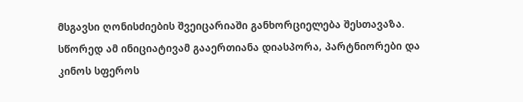მსგავსი ღონისძიების შვეიცარიაში განხორციელება შესთავაზა. სწორედ ამ ინიციატივამ გააერთიანა დიასპორა, პარტნიორები და კინოს სფეროს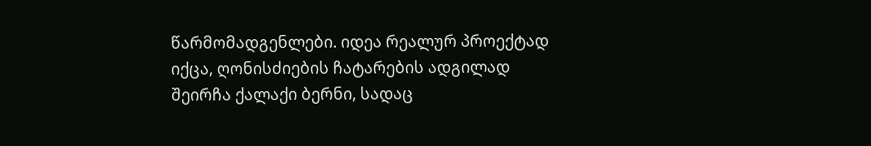წარმომადგენლები. იდეა რეალურ პროექტად იქცა, ღონისძიების ჩატარების ადგილად შეირჩა ქალაქი ბერნი, სადაც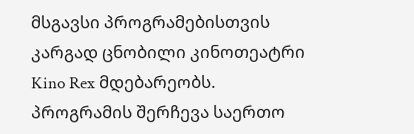მსგავსი პროგრამებისთვის კარგად ცნობილი კინოთეატრი Kino Rex მდებარეობს.
პროგრამის შერჩევა საერთო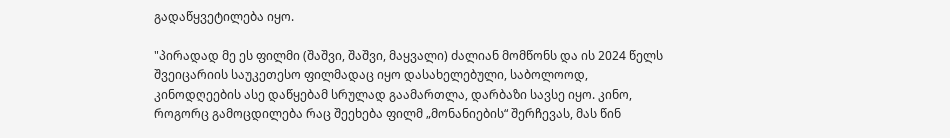გადაწყვეტილება იყო.

"პირადად მე ეს ფილმი (შაშვი, შაშვი, მაყვალი) ძალიან მომწონს და ის 2024 წელს შვეიცარიის საუკეთესო ფილმადაც იყო დასახელებული, საბოლოოდ, კინოდღეების ასე დაწყებამ სრულად გაამართლა, დარბაზი სავსე იყო. კინო, როგორც გამოცდილება რაც შეეხება ფილმ „მონანიების“ შერჩევას, მას წინ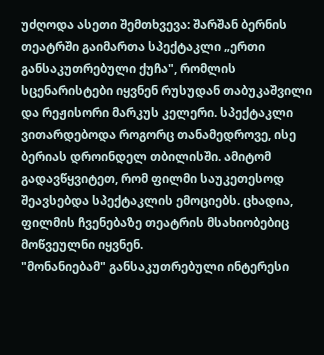უძღოდა ასეთი შემთხვევა: შარშან ბერნის თეატრში გაიმართა სპექტაკლი „ერთი განსაკუთრებული ქუჩა", რომლის სცენარისტები იყვნენ რუსუდან თაბუკაშვილი და რეჟისორი მარკუს კელერი. სპექტაკლი ვითარდებოდა როგორც თანამედროვე, ისე ბერიას დროინდელ თბილისში. ამიტომ გადავწყვიტეთ, რომ ფილმი საუკეთესოდ შეავსებდა სპექტაკლის ემოციებს. ცხადია, ფილმის ჩვენებაზე თეატრის მსახიობებიც მოწვეულნი იყვნენ.
"მონანიებამ" განსაკუთრებული ინტერესი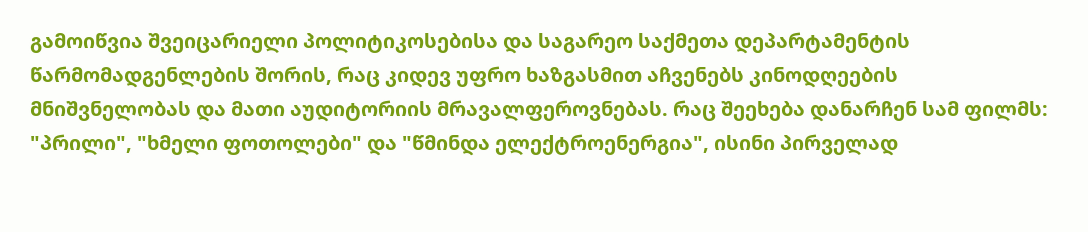გამოიწვია შვეიცარიელი პოლიტიკოსებისა და საგარეო საქმეთა დეპარტამენტის წარმომადგენლების შორის, რაც კიდევ უფრო ხაზგასმით აჩვენებს კინოდღეების მნიშვნელობას და მათი აუდიტორიის მრავალფეროვნებას. რაც შეეხება დანარჩენ სამ ფილმს: "პრილი", "ხმელი ფოთოლები" და "წმინდა ელექტროენერგია", ისინი პირველად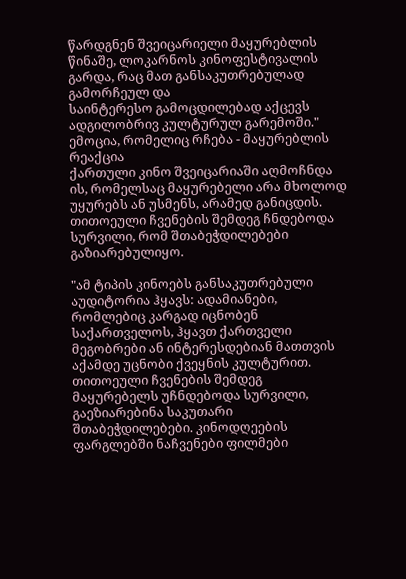წარდგნენ შვეიცარიელი მაყურებლის წინაშე, ლოკარნოს კინოფესტივალის გარდა, რაც მათ განსაკუთრებულად გამორჩეულ და
საინტერესო გამოცდილებად აქცევს ადგილობრივ კულტურულ გარემოში."
ემოცია, რომელიც რჩება - მაყურებლის რეაქცია
ქართული კინო შვეიცარიაში აღმოჩნდა ის, რომელსაც მაყურებელი არა მხოლოდ უყურებს ან უსმენს, არამედ განიცდის. თითოეული ჩვენების შემდეგ ჩნდებოდა სურვილი, რომ შთაბეჭდილებები გაზიარებულიყო.

"ამ ტიპის კინოებს განსაკუთრებული აუდიტორია ჰყავს: ადამიანები, რომლებიც კარგად იცნობენ საქართველოს, ჰყავთ ქართველი მეგობრები ან ინტერესდებიან მათთვის აქამდე უცნობი ქვეყნის კულტურით. თითოეული ჩვენების შემდეგ მაყურებელს უჩნდებოდა სურვილი, გაეზიარებინა საკუთარი შთაბეჭდილებები. კინოდღეების ფარგლებში ნაჩვენები ფილმები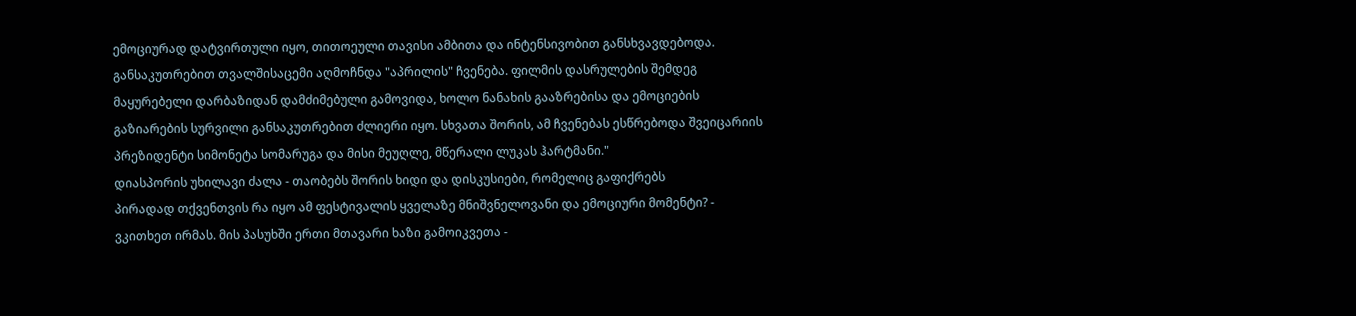ემოციურად დატვირთული იყო, თითოეული თავისი ამბითა და ინტენსივობით განსხვავდებოდა. განსაკუთრებით თვალშისაცემი აღმოჩნდა "აპრილის" ჩვენება. ფილმის დასრულების შემდეგ მაყურებელი დარბაზიდან დამძიმებული გამოვიდა, ხოლო ნანახის გააზრებისა და ემოციების გაზიარების სურვილი განსაკუთრებით ძლიერი იყო. სხვათა შორის, ამ ჩვენებას ესწრებოდა შვეიცარიის პრეზიდენტი სიმონეტა სომარუგა და მისი მეუღლე, მწერალი ლუკას ჰარტმანი."
დიასპორის უხილავი ძალა - თაობებს შორის ხიდი და დისკუსიები, რომელიც გაფიქრებს
პირადად თქვენთვის რა იყო ამ ფესტივალის ყველაზე მნიშვნელოვანი და ემოციური მომენტი? - ვკითხეთ ირმას. მის პასუხში ერთი მთავარი ხაზი გამოიკვეთა -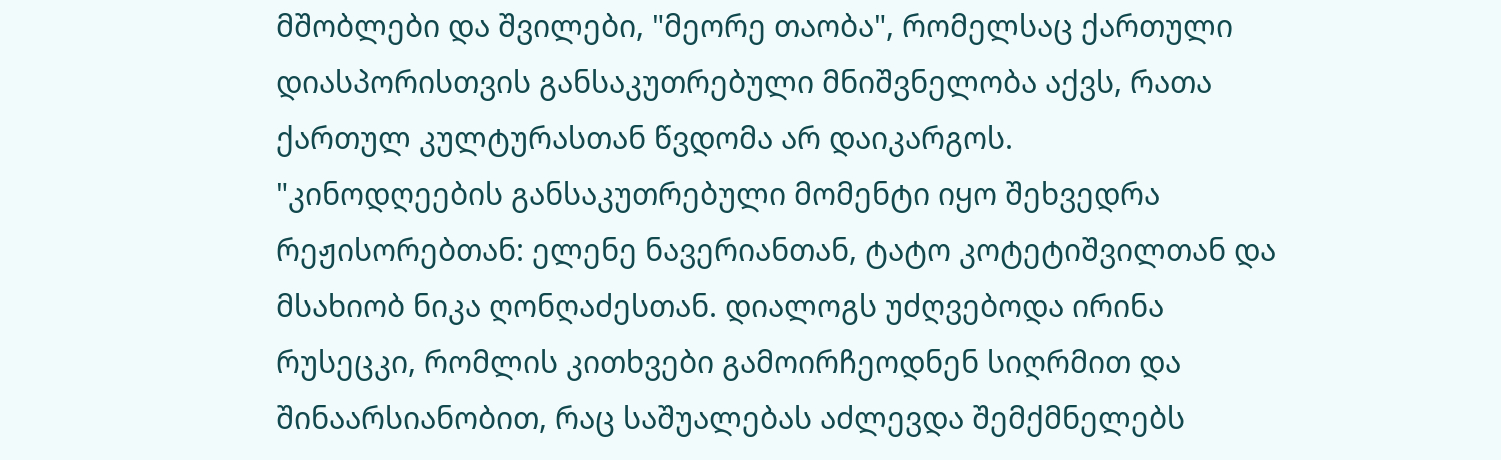მშობლები და შვილები, "მეორე თაობა", რომელსაც ქართული დიასპორისთვის განსაკუთრებული მნიშვნელობა აქვს, რათა ქართულ კულტურასთან წვდომა არ დაიკარგოს.
"კინოდღეების განსაკუთრებული მომენტი იყო შეხვედრა რეჟისორებთან: ელენე ნავერიანთან, ტატო კოტეტიშვილთან და მსახიობ ნიკა ღონღაძესთან. დიალოგს უძღვებოდა ირინა რუსეცკი, რომლის კითხვები გამოირჩეოდნენ სიღრმით და შინაარსიანობით, რაც საშუალებას აძლევდა შემქმნელებს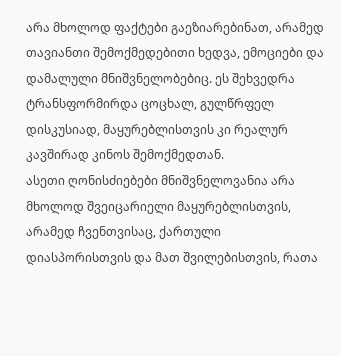არა მხოლოდ ფაქტები გაეზიარებინათ, არამედ თავიანთი შემოქმედებითი ხედვა, ემოციები და დამალული მნიშვნელობებიც. ეს შეხვედრა ტრანსფორმირდა ცოცხალ, გულწრფელ დისკუსიად, მაყურებლისთვის კი რეალურ კავშირად კინოს შემოქმედთან.
ასეთი ღონისძიებები მნიშვნელოვანია არა მხოლოდ შვეიცარიელი მაყურებლისთვის, არამედ ჩვენთვისაც, ქართული დიასპორისთვის და მათ შვილებისთვის, რათა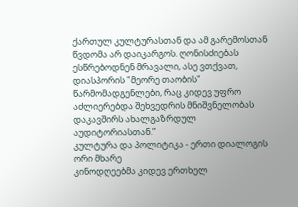ქართულ კულტურასთან და ამ გარემოსთან წვდომა არ დაიკარგოს. ღონისძიებას ესწრებოდნენ მრავალი, ასე ვთქვათ, დიასპორის "მეორე თაობის" წარმომადგენლები, რაც კიდევ უფრო აძლიერებდა შეხვედრის მნიშვნელობას დაკავშირს ახალგაზრდულ აუდიტორიასთან.”
კულტურა და პოლიტიკა - ერთი დიალოგის ორი მხარე
კინოდღეებმა კიდევ ერთხელ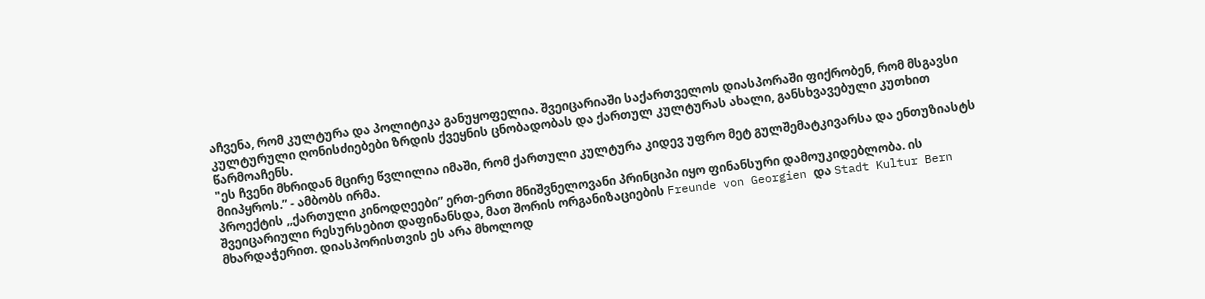აჩვენა, რომ კულტურა და პოლიტიკა განუყოფელია. შვეიცარიაში საქართველოს დიასპორაში ფიქრობენ, რომ მსგავსი კულტურული ღონისძიებები ზრდის ქვეყნის ცნობადობას და ქართულ კულტურას ახალი, განსხვავებული კუთხით წარმოაჩენს.
"ეს ჩვენი მხრიდან მცირე წვლილია იმაში, რომ ქართული კულტურა კიდევ უფრო მეტ გულშემატკივარსა და ენთუზიასტს მიიპყროს.” - ამბობს ირმა.
პროექტის ,,ქართული კინოდღეები” ერთ-ერთი მნიშვნელოვანი პრინციპი იყო ფინანსური დამოუკიდებლობა. ის შვეიცარიული რესურსებით დაფინანსდა, მათ შორის ორგანიზაციების Freunde von Georgien და Stadt Kultur Bern მხარდაჭერით. დიასპორისთვის ეს არა მხოლოდ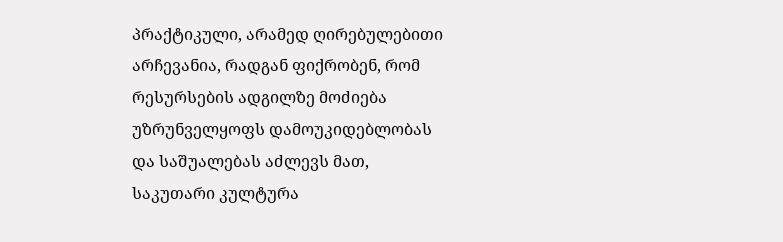პრაქტიკული, არამედ ღირებულებითი არჩევანია, რადგან ფიქრობენ, რომ რესურსების ადგილზე მოძიება უზრუნველყოფს დამოუკიდებლობას და საშუალებას აძლევს მათ, საკუთარი კულტურა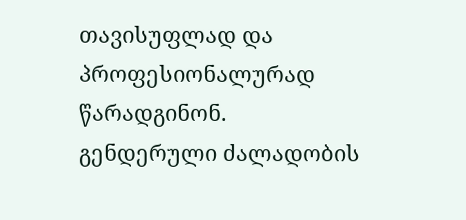თავისუფლად და პროფესიონალურად წარადგინონ.
გენდერული ძალადობის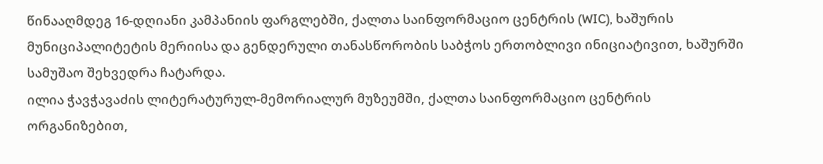წინააღმდეგ 16-დღიანი კამპანიის ფარგლებში, ქალთა საინფორმაციო ცენტრის (WIC), ხაშურის მუნიციპალიტეტის მერიისა და გენდერული თანასწორობის საბჭოს ერთობლივი ინიციატივით, ხაშურში სამუშაო შეხვედრა ჩატარდა.
ილია ჭავჭავაძის ლიტერატურულ-მემორიალურ მუზეუმში, ქალთა საინფორმაციო ცენტრის ორგანიზებით,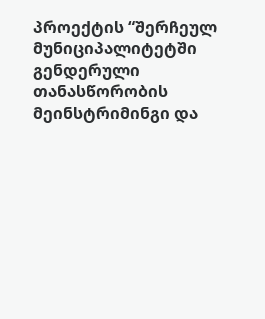პროექტის “შერჩეულ მუნიციპალიტეტში გენდერული თანასწორობის მეინსტრიმინგი და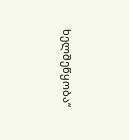ხელშეწყობა“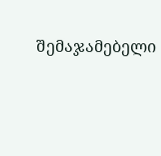შემაჯამებელი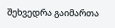შეხვედრა გაიმართა